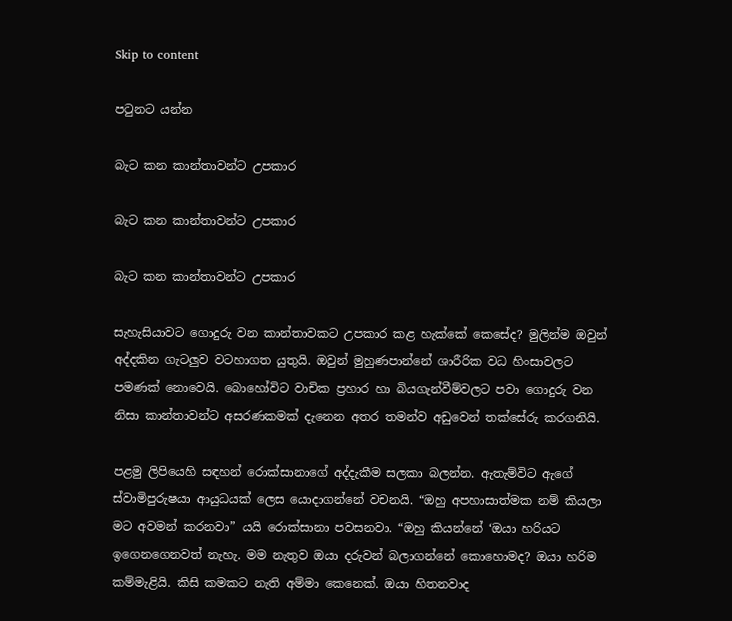Skip to content

පටුනට යන්න

බැට කන කාන්තාවන්ට උපකාර

බැට කන කාන්තාවන්ට උපකාර

බැට කන කාන්තාවන්ට උපකාර

සැහැසියාවට ගොදුරු වන කාන්තාවකට උපකාර කළ හැක්කේ කෙසේද? මුලින්ම ඔවුන් අද්දකින ගැටලුව වටහාගත යුතුයි. ඔවුන් මුහුණපාන්නේ ශාරීරික වධ හිංසාවලට පමණක් නොවෙයි. බොහෝවිට වාචික ප්‍රහාර හා බියගැන්වීම්වලට පවා ගොදුරු වන නිසා කාන්තාවන්ට අසරණකමක් දැනෙන අතර තමන්ව අඩුවෙන් තක්සේරු කරගනියි.

පළමු ලිපියෙහි සඳහන් රොක්සානාගේ අද්දැකීම සලකා බලන්න. ඇතැම්විට ඇගේ ස්වාමිපුරුෂයා ආයුධයක් ලෙස යොදාගන්නේ වචනයි. “ඔහු අපහාසාත්මක නම් කියලා මට අවමන් කරනවා” යයි රොක්සානා පවසනවා. “ඔහු කියන්නේ ‘ඔයා හරියට ඉගෙනගෙනවත් නැහැ. මම නැතුව ඔයා දරුවන් බලාගන්නේ කොහොමද? ඔයා හරිම කම්මැළියි. කිසි කමකට නැති අම්මා කෙනෙක්. ඔයා හිතනවාද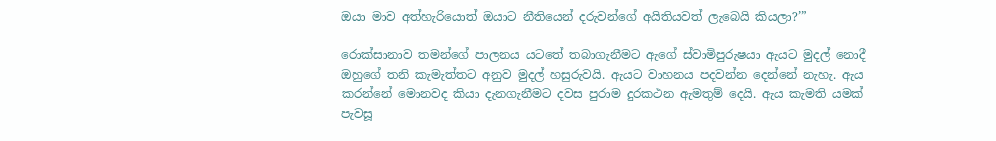ඔයා මාව අත්හැරියොත් ඔයාට නීතියෙන් දරුවන්ගේ අයිතියවත් ලැබෙයි කියලා?’”

රොක්සානාව තමන්ගේ පාලනය යටතේ තබාගැනීමට ඇගේ ස්වාමිපුරුෂයා ඇයට මුදල් නොදී ඔහුගේ තනි කැමැත්තට අනුව මුදල් හසුරුවයි. ඇයට වාහනය පදවන්න දෙන්නේ නැහැ. ඇය කරන්නේ මොනවද කියා දැනගැනීමට දවස පුරාම දුරකථන ඇමතුම් දෙයි. ඇය කැමති යමක් පැවසූ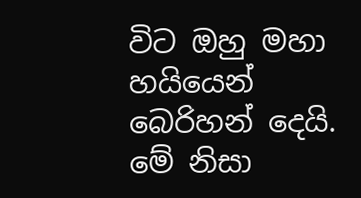විට ඔහු මහා හයියෙන් බෙරිහන් දෙයි. මේ නිසා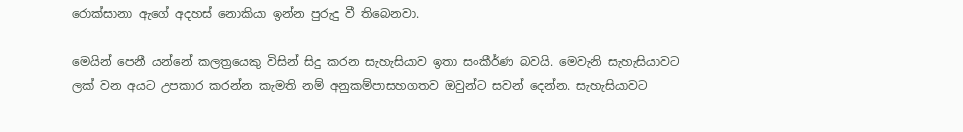රොක්සානා ඇගේ අදහස් නොකියා ඉන්න පුරුදු වී තිබෙනවා.

මෙයින් පෙනී යන්නේ කලත්‍රයෙකු විසින් සිදු කරන සැහැසියාව ඉතා සංකීර්ණ බවයි. මෙවැනි සැහැසියාවට ලක් වන අයට උපකාර කරන්න කැමති නම් අනුකම්පාසහගතව ඔවුන්ට සවන් දෙන්න. සැහැසියාවට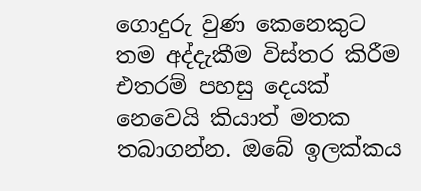ගොදුරු වුණ කෙනෙකුට තම අද්දැකීම විස්තර කිරීම එතරම් පහසු දෙයක් නෙවෙයි කියාත් මතක තබාගන්න. ඔබේ ඉලක්කය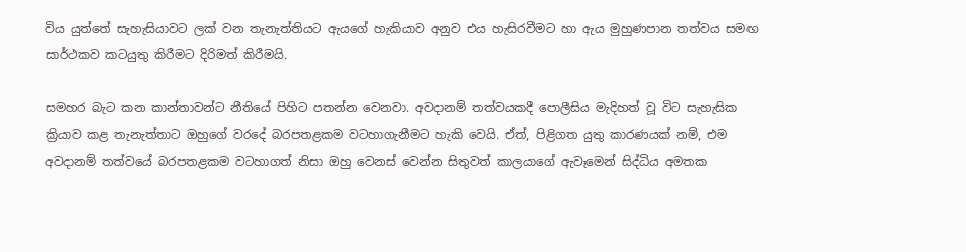විය යුත්තේ සැහැසියාවට ලක් වන තැනැත්තියට ඇයගේ හැකියාව අනුව එය හැසිරවීමට හා ඇය මුහුණපාන තත්වය සමඟ සාර්ථකව කටයුතු කිරීමට දිරිමත් කිරීමයි.

සමහර බැට කන කාන්තාවන්ට නීතියේ පිහිට පතන්න වෙනවා. අවදානම් තත්වයකදී පොලීසිය මැදිහත් වූ විට සැහැසික ක්‍රියාව කළ තැනැත්තාට ඔහුගේ වරදේ බරපතළකම වටහාගැනීමට හැකි වෙයි. ඒත්, පිළිගත යුතු කාරණයක් නම්, එම අවදානම් තත්වයේ බරපතළකම වටහාගත් නිසා ඔහු වෙනස් වෙන්න සිතුවත් කාලයාගේ ඇවෑමෙන් සිද්ධිය අමතක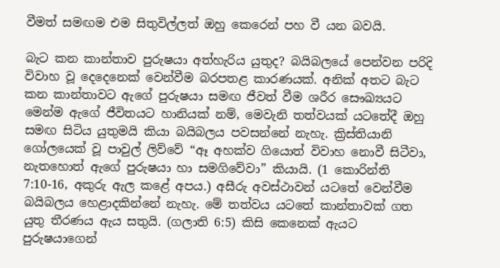වීමත් සමඟම එම සිතුවිල්ලත් ඔහු කෙරෙන් පහ වී යන බවයි.

බැට කන කාන්තාව පුරුෂයා අත්හැරිය යුතුද? බයිබලයේ පෙන්වන පරිදි විවාහ වූ දෙදෙනෙක් වෙන්වීම බරපතළ කාරණයක්. අනික් අතට බැට කන කාන්තාවට ඇගේ පුරුෂයා සමඟ ජීවත් වීම ශරීර සෞඛ්‍යයට මෙන්ම ඇගේ ජීවිතයට හානියක් නම්, මෙවැනි තත්වයක් යටතේදී ඔහු සමඟ සිටිය යුතුමයි කියා බයිබලය පවසන්නේ නැහැ. ක්‍රිස්තියානි ගෝලයෙක් වූ පාවුල් ලිව්වේ “ඈ අහක්ව ගියොත් විවාහ නොවී සිටීවා, නැතහොත් ඇගේ පුරුෂයා හා සමගිවේවා” කියායි. (1 කොරින්ති 7:10-16, අකුරු ඇල කළේ අපය.) අසීරු අවස්ථාවන් යටතේ වෙන්වීම බයිබලය හෙළාදකින්නේ නැහැ. මේ තත්වය යටතේ කාන්තාවක් ගත යුතු තීරණය ඇය සතුයි. (ගලාති 6:5) කිසි කෙනෙක් ඇයට පුරුෂයාගෙන්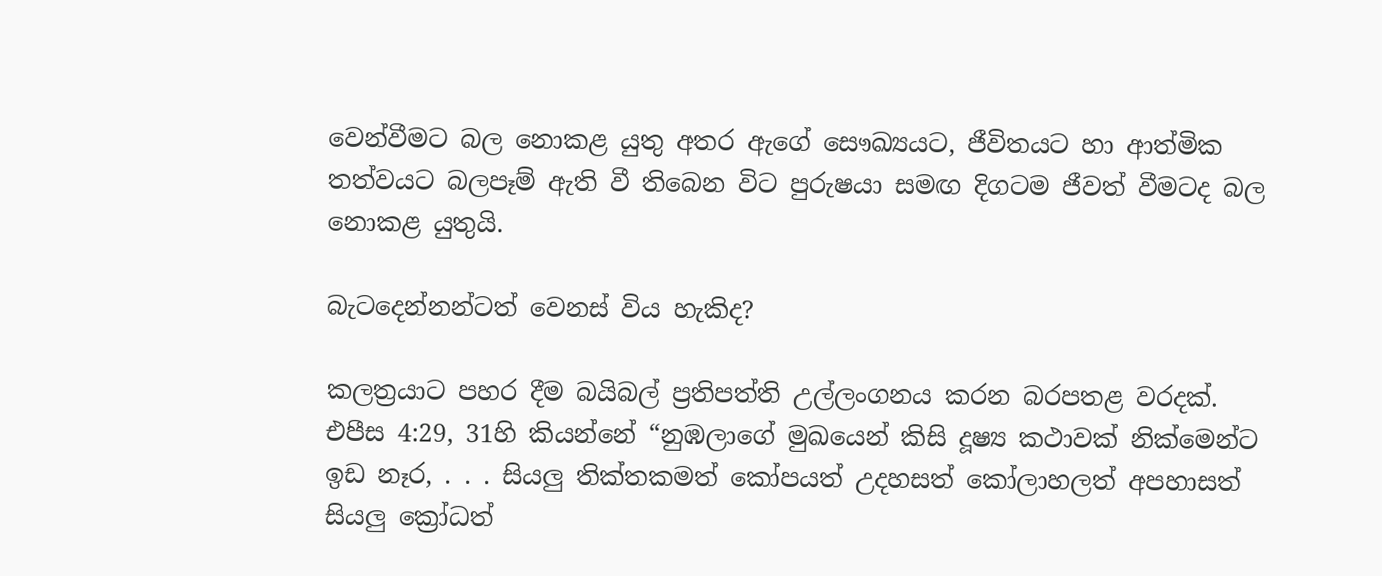වෙන්වීමට බල නොකළ යුතු අතර ඇගේ සෞඛ්‍යයට, ජීවිතයට හා ආත්මික තත්වයට බලපෑම් ඇති වී තිබෙන විට පුරුෂයා සමඟ දිගටම ජීවත් වීමටද බල නොකළ යුතුයි.

බැටදෙන්නන්ටත් වෙනස් විය හැකිද?

කලත්‍රයාට පහර දීම බයිබල් ප්‍රතිපත්ති උල්ලංගනය කරන බරපතළ වරදක්. එපීස 4:29, 31හි කියන්නේ “නුඹලාගේ මුඛයෙන් කිසි දූෂ්‍ය කථාවක් නික්මෙන්ට ඉඩ නෑර, . . . සියලු තික්තකමත් කෝපයත් උදහසත් කෝලාහලත් අපහාසත් සියලු ක්‍රෝධත්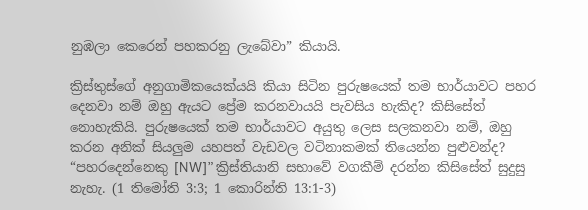නුඹලා කෙරෙන් පහකරනු ලැබේවා” කියායි.

ක්‍රිස්තුස්ගේ අනුගාමිකයෙක්යයි කියා සිටින පුරුෂයෙක් තම භාර්යාවට පහර දෙනවා නම් ඔහු ඇයට ප්‍රේම කරනවායයි පැවසිය හැකිද? කිසිසේත් නොහැකියි. පුරුෂයෙක් තම භාර්යාවට අයුතු ලෙස සලකනවා නම්, ඔහු කරන අනික් සියලුම යහපත් වැඩවල වටිනාකමක් තියෙන්න පුළුවන්ද? “පහරදෙන්නෙකු [NW]” ක්‍රිස්තියානි සභාවේ වගකීම් දරන්න කිසිසේත් සුදුසු නැහැ. (1 තිමෝති 3:3; 1 කොරින්ති 13:1-3)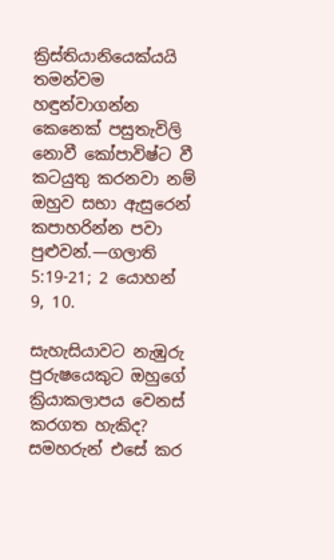ක්‍රිස්තියානියෙක්යයි තමන්වම හඳුන්වාගන්න කෙනෙක් පසුතැවිලි නොවී කෝපාවිෂ්ට වී කටයුතු කරනවා නම් ඔහුව සභා ඇසුරෙන් කපාහරින්න පවා පුළුවන්.—ගලාති 5:19-21; 2 යොහන් 9, 10.

සැහැසියාවට නැඹුරු පුරුෂයෙකුට ඔහුගේ ක්‍රියාකලාපය වෙනස් කරගත හැකිද? සමහරුන් එසේ කර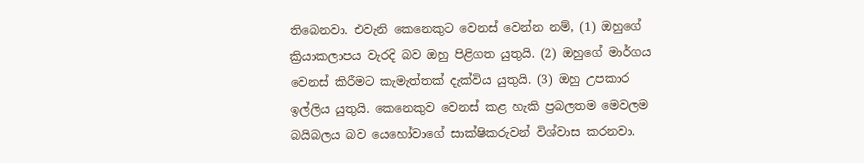තිබෙනවා. එවැනි කෙනෙකුට වෙනස් වෙන්න නම්, (1) ඔහුගේ ක්‍රියාකලාපය වැරදි බව ඔහු පිළිගත යුතුයි. (2) ඔහුගේ මාර්ගය වෙනස් කිරීමට කැමැත්තක් දැක්විය යුතුයි. (3) ඔහු උපකාර ඉල්ලිය යුතුයි. කෙනෙකුව වෙනස් කළ හැකි ප්‍රබලතම මෙවලම බයිබලය බව යෙහෝවාගේ සාක්ෂිකරුවන් විශ්වාස කරනවා.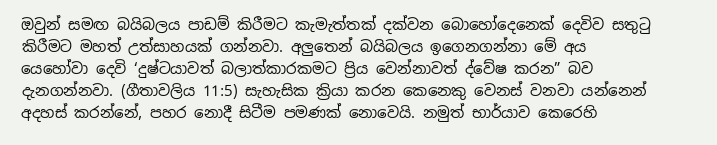ඔවුන් සමඟ බයිබලය පාඩම් කිරීමට කැමැත්තක් දක්වන බොහෝදෙනෙක් දෙවිව සතුටු කිරීමට මහත් උත්සාහයක් ගන්නවා. අලුතෙන් බයිබලය ඉගෙනගන්නා මේ අය යෙහෝවා දෙවි ‘දුෂ්ටයාවත් බලාත්කාරකමට ප්‍රිය වෙන්නාවත් ද්වේෂ කරන” බව දැනගන්නවා. (ගීතාවලිය 11:5) සැහැසික ක්‍රියා කරන කෙනෙකු වෙනස් වනවා යන්නෙන් අදහස් කරන්නේ, පහර නොදී සිටීම පමණක් නොවෙයි. නමුත් භාර්යාව කෙරෙහි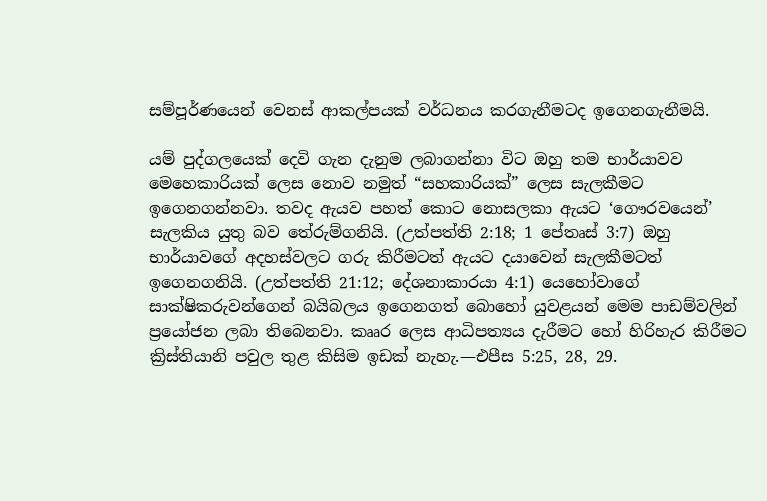සම්පූර්ණයෙන් වෙනස් ආකල්පයක් වර්ධනය කරගැනීමටද ඉගෙනගැනීමයි.

යම් පුද්ගලයෙක් දෙවි ගැන දැනුම ලබාගන්නා විට ඔහු තම භාර්යාවව මෙහෙකාරියක් ලෙස නොව නමුත් “සහකාරියක්” ලෙස සැලකීමට ඉගෙනගන්නවා. තවද ඇයව පහත් කොට නොසලකා ඇයට ‘ගෞරවයෙන්’ සැලකිය යුතු බව තේරුම්ගනියි. (උත්පත්ති 2:18; 1 පේතෘස් 3:7) ඔහු භාර්යාවගේ අදහස්වලට ගරු කිරීමටත් ඇයට දයාවෙන් සැලකීමටත් ඉගෙනගනියි. (උත්පත්ති 21:12; දේශනාකාරයා 4:1) යෙහෝවාගේ සාක්ෂිකරුවන්ගෙන් බයිබලය ඉගෙනගත් බොහෝ යුවළයන් මෙම පාඩම්වලින් ප්‍රයෝජන ලබා තිබෙනවා. කෲර ලෙස ආධිපත්‍යය දැරීමට හෝ හිරිහැර කිරීමට ක්‍රිස්තියානි පවුල තුළ කිසිම ඉඩක් නැහැ.—එපීස 5:25, 28, 29.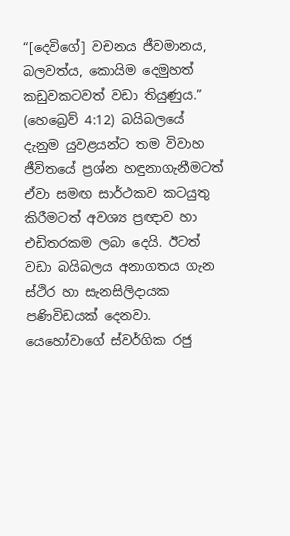“[දෙවිගේ] වචනය ජීවමානය, බලවත්ය, කොයිම දෙමුහත් කඩුවකටවත් වඩා තියුණුය.” (හෙබ්‍රෙව් 4:12) බයිබලයේ දැනුම යුවළයන්ට තම විවාහ ජීවිතයේ ප්‍රශ්න හඳුනාගැනීමටත් ඒවා සමඟ සාර්ථකව කටයුතු කිරීමටත් අවශ්‍ය ප්‍රඥාව හා එඩිතරකම ලබා දෙයි. ඊටත් වඩා බයිබලය අනාගතය ගැන ස්ථිර හා සැනසිලිදායක පණිවිඩයක් දෙනවා. යෙහෝවාගේ ස්වර්ගික රජු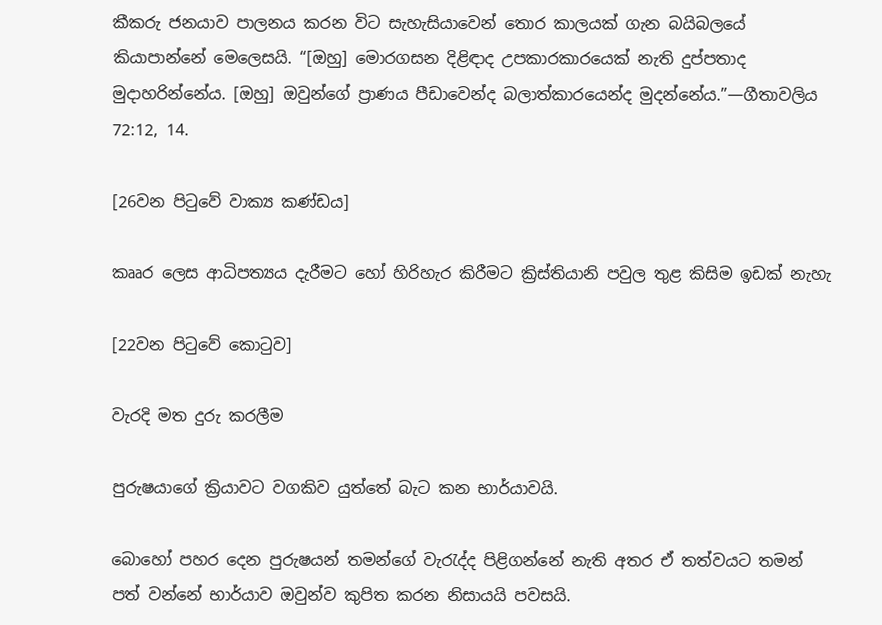කීකරු ජනයාව පාලනය කරන විට සැහැසියාවෙන් තොර කාලයක් ගැන බයිබලයේ කියාපාන්නේ මෙලෙසයි. “[ඔහු] මොරගසන දිළිඳාද උපකාරකාරයෙක් නැති දුප්පතාද මුදාහරින්නේය. [ඔහු] ඔවුන්ගේ ප්‍රාණය පීඩාවෙන්ද බලාත්කාරයෙන්ද මුදන්නේය.”—ගීතාවලිය 72:12, 14.

[26වන පිටුවේ වාක්‍ය කණ්ඩය]

කෲර ලෙස ආධිපත්‍යය දැරීමට හෝ හිරිහැර කිරීමට ක්‍රිස්තියානි පවුල තුළ කිසිම ඉඩක් නැහැ

[22වන පිටුවේ කොටුව]

වැරදි මත දුරු කරලීම

පුරුෂයාගේ ක්‍රියාවට වගකිව යුත්තේ බැට කන භාර්යාවයි.

බොහෝ පහර දෙන පුරුෂයන් තමන්ගේ වැරැද්ද පිළිගන්නේ නැති අතර ඒ තත්වයට තමන් පත් වන්නේ භාර්යාව ඔවුන්ව කුපිත කරන නිසායයි පවසයි.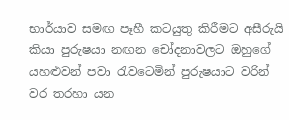භාර්යාව සමඟ පෑහී කටයුතු කිරීමට අසීරුයි කියා පුරුෂයා නඟන චෝදනාවලට ඔහුගේ යහළුවන් පවා රැවටෙමින් පුරුෂයාට වරින් වර තරහා යන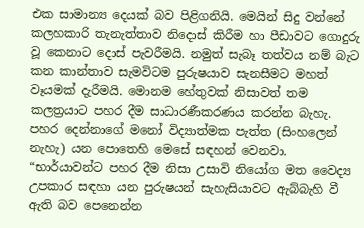එක සාමාන්‍ය දෙයක් බව පිළිගනියි. මෙයින් සිදු වන්නේ කලහකාරි තැනැත්තාව නිදොස් කිරීම හා පීඩාවට ගොදුරු වූ කෙනාට දොස් පැවරීමයි. නමුත් සැබෑ තත්වය නම් බැට කන කාන්තාව සැමවිටම පුරුෂයාව සැනසීමට මහත් වෑයමක් දැරීමයි. මොනම හේතුවක් නිසාවත් තම කලත්‍රයාට පහර දීම සාධාරණීකරණය කරන්න බැහැ. පහර දෙන්නාගේ මනෝ විද්‍යාත්මක පැත්ත (සිංහලෙන් නැහැ) යන පොතෙහි මෙසේ සඳහන් වෙනවා. “භාර්යාවන්ට පහර දීම නිසා උසාවි නියෝග මත වෛද්‍ය උපකාර සඳහා යන පුරුෂයන් සැහැසියාවට ඇබ්බැහි වී ඇති බව පෙනෙන්න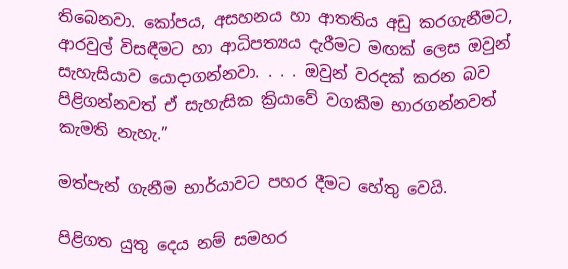තිබෙනවා. කෝපය, අසහනය හා ආතතිය අඩු කරගැනීමට, ආරවුල් විසඳීමට හා ආධිපත්‍යය දැරීමට මඟක් ලෙස ඔවුන් සැහැසියාව යොදාගන්නවා. . . . ඔවුන් වරදක් කරන බව පිළිගන්නවත් ඒ සැහැසික ක්‍රියාවේ වගකීම භාරගන්නවත් කැමති නැහැ.”

මත්පැන් ගැනීම භාර්යාවට පහර දීමට හේතු වෙයි.

පිළිගත යුතු දෙය නම් සමහර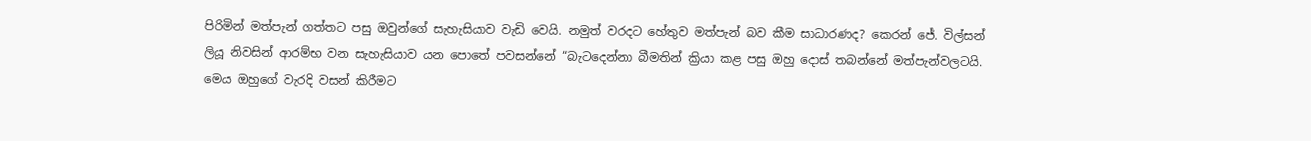පිරිමින් මත්පැන් ගත්තට පසු ඔවුන්ගේ සැහැසියාව වැඩි වෙයි. නමුත් වරදට හේතුව මත්පැන් බව කීම සාධාරණද? කෙරන් ජේ. විල්සන් ලියූ නිවසින් ආරම්භ වන සැහැසියාව යන පොතේ පවසන්නේ “බැටදෙන්නා බීමතින් ක්‍රියා කළ පසු ඔහු දොස් තබන්නේ මත්පැන්වලටයි. මෙය ඔහුගේ වැරදි වසන් කිරීමට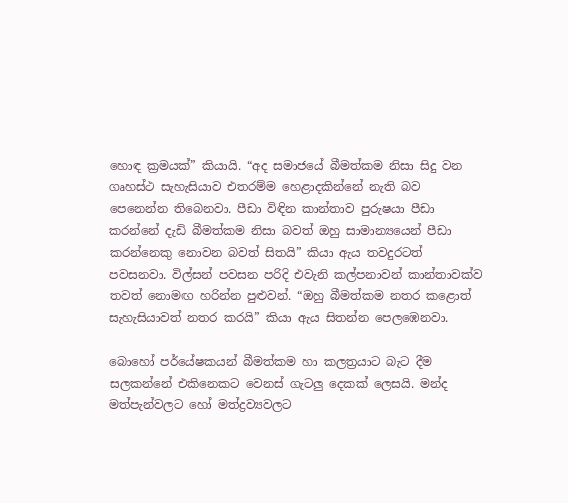හොඳ ක්‍රමයක්” කියායි. “අද සමාජයේ බීමත්කම නිසා සිදු වන ගෘහස්ථ සැහැසියාව එතරම්ම හෙළාදකින්නේ නැති බව පෙනෙන්න තිබෙනවා. පීඩා විඳින කාන්තාව පුරුෂයා පීඩා කරන්නේ දැඩි බීමත්කම නිසා බවත් ඔහු සාමාන්‍යයෙන් පීඩා කරන්නෙකු නොවන බවත් සිතයි” කියා ඇය තවදුරටත් පවසනවා. විල්සන් පවසන පරිදි එවැනි කල්පනාවන් කාන්තාවක්ව තවත් නොමඟ හරින්න පුළුවන්. “ඔහු බීමත්කම නතර කළොත් සැහැසියාවත් නතර කරයි” කියා ඇය සිතන්න පෙලඹෙනවා.

බොහෝ පර්යේෂකයන් බීමත්කම හා කලත්‍රයාට බැට දීම සලකන්නේ එකිනෙකට වෙනස් ගැටලු දෙකක් ලෙසයි. මන්ද මත්පැන්වලට හෝ මත්ද්‍රව්‍යවලට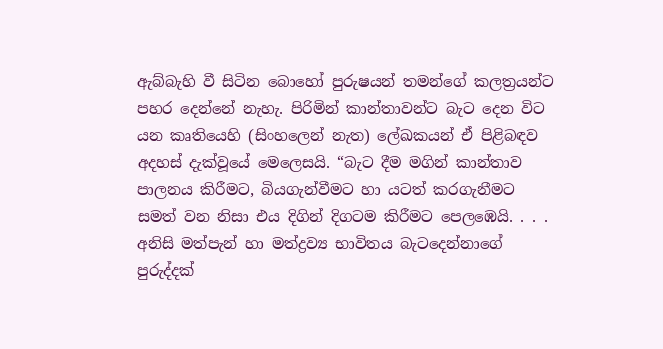ඇබ්බැහි වී සිටින බොහෝ පුරුෂයන් තමන්ගේ කලත්‍රයන්ට පහර දෙන්නේ නැහැ. පිරිමින් කාන්තාවන්ට බැට දෙන විට යන කෘතියෙහි (සිංහලෙන් නැත) ලේඛකයන් ඒ පිළිබඳව අදහස් දැක්වූයේ මෙලෙසයි. “බැට දීම මගින් කාන්තාව පාලනය කිරීමට, බියගැන්වීමට හා යටත් කරගැනීමට සමත් වන නිසා එය දිගින් දිගටම කිරීමට පෙලඹෙයි. . . . අනිසි මත්පැන් හා මත්ද්‍රව්‍ය භාවිතය බැටදෙන්නාගේ පුරුද්දක්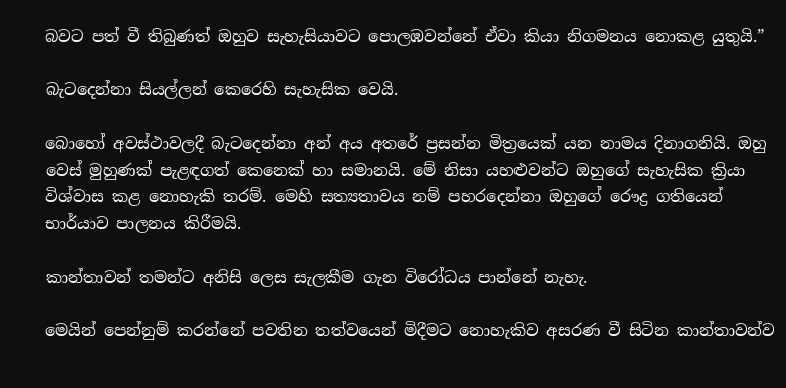බවට පත් වී තිබුණත් ඔහුව සැහැසියාවට පොලඹවන්නේ ඒවා කියා නිගමනය නොකළ යුතුයි.”

බැටදෙන්නා සියල්ලන් කෙරෙහි සැහැසික වෙයි.

බොහෝ අවස්ථාවලදී බැටදෙන්නා අන් අය අතරේ ප්‍රසන්න මිත්‍රයෙක් යන නාමය දිනාගනියි. ඔහු වෙස් මුහුණක් පැළඳගත් කෙනෙක් හා සමානයි. මේ නිසා යහළුවන්ට ඔහුගේ සැහැසික ක්‍රියා විශ්වාස කළ නොහැකි තරම්. මෙහි සත්‍යතාවය නම් පහරදෙන්නා ඔහුගේ රෞද්‍ර ගතියෙන් භාර්යාව පාලනය කිරීමයි.

කාන්තාවන් තමන්ට අනිසි ලෙස සැලකීම ගැන විරෝධය පාන්නේ නැහැ.

මෙයින් පෙන්නුම් කරන්නේ පවතින තත්වයෙන් මිදීමට නොහැකිව අසරණ වී සිටින කාන්තාවන්ව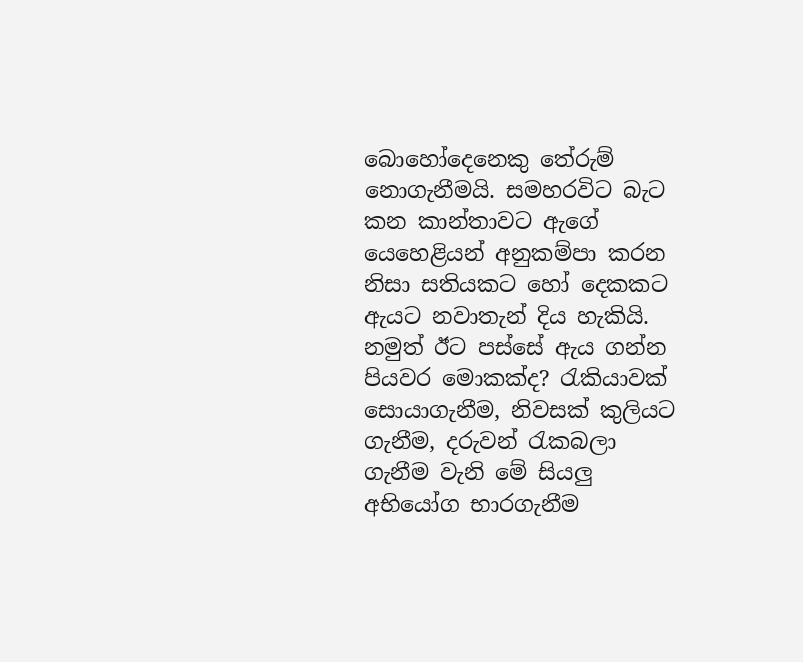බොහෝදෙනෙකු තේරුම් නොගැනීමයි. සමහරවිට බැට කන කාන්තාවට ඇගේ යෙහෙළියන් අනුකම්පා කරන නිසා සතියකට හෝ දෙකකට ඇයට නවාතැන් දිය හැකියි. නමුත් ඊට පස්සේ ඇය ගන්න පියවර මොකක්ද? රැකියාවක් සොයාගැනීම, නිවසක් කුලියට ගැනීම, දරුවන් රැකබලා ගැනීම වැනි මේ සියලු අභියෝග භාරගැනීම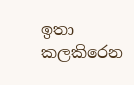ඉතා කලකිරෙන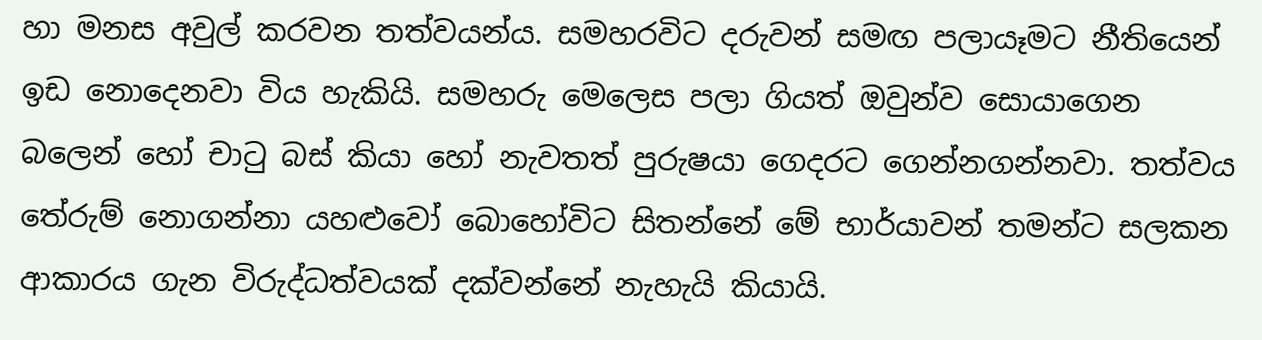හා මනස අවුල් කරවන තත්වයන්ය. සමහරවිට දරුවන් සමඟ පලායෑමට නීතියෙන් ඉඩ නොදෙනවා විය හැකියි. සමහරු මෙලෙස පලා ගියත් ඔවුන්ව සොයාගෙන බලෙන් හෝ චාටු බස් කියා හෝ නැවතත් පුරුෂයා ගෙදරට ගෙන්නගන්නවා. තත්වය තේරුම් නොගන්නා යහළුවෝ බොහෝවිට සිතන්නේ මේ භාර්යාවන් තමන්ට සලකන ආකාරය ගැන විරුද්ධත්වයක් දක්වන්නේ නැහැයි කියායි.